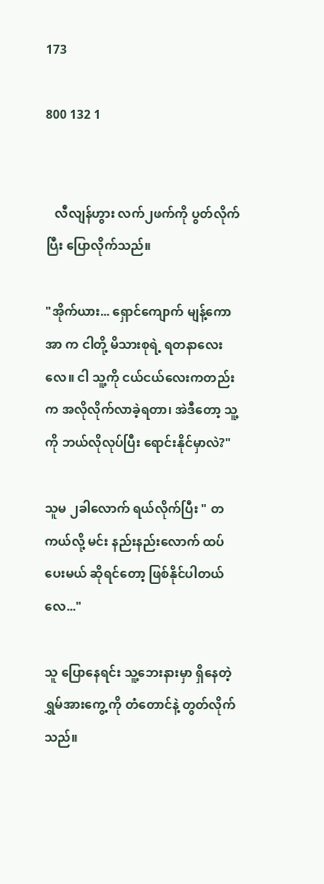173

800 132 1


   လီလျန်ဟွား လက်၂ဖက်ကို ပွတ်လိုက်ပြီး ပြောလိုက်သည်။

"အိုက်ယား... ရှောင်ကျောက် မျန့်ကောအာ က ငါတို့ မိသားစုရဲ့ ရတနာလေးလေ။ ငါ သူ့ကို ငယ်ငယ်လေးကတည်း က အလိုလိုက်လာခဲ့ရတာ၊ အဲဒီတော့ သူ့ကို ဘယ်လိုလုပ်ပြီး ရောင်းနိုင်မှာလဲ?"

သူမ ၂ခါလောက် ရယ်လိုက်ပြီး " တကယ်လို့ မင်း နည်းနည်းလောက် ထပ်ပေးမယ် ဆိုရင်တော့ ဖြစ်နိုင်ပါတယ်လေ..."

သူ ပြောနေရင်း သူ့ဘေးနားမှာ ရှိနေတဲ့ ရွှမ်အားကွေ့ ကို တံတောင်နဲ့ တွတ်လိုက်သည်။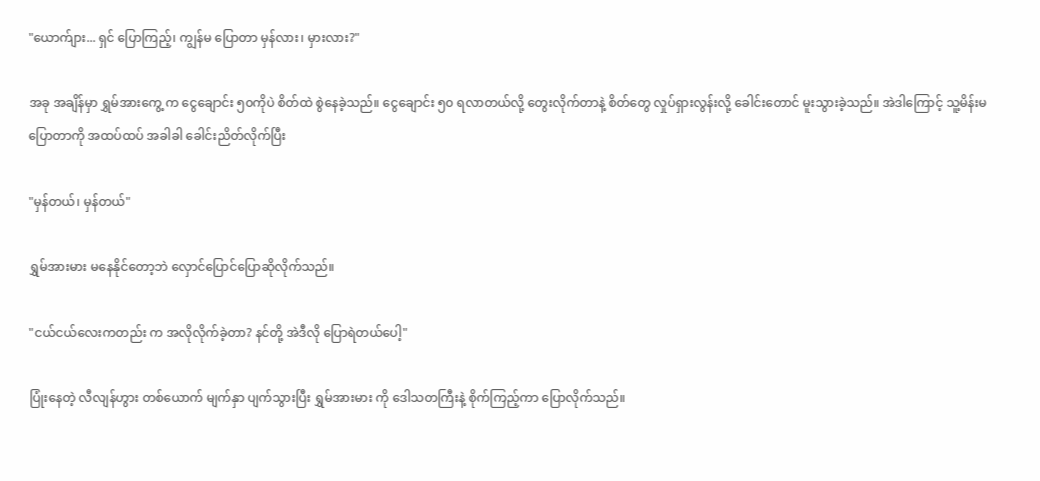"ယောက်ျား... ရှင် ပြောကြည့်၊ ကျွန်မ ပြောတာ မှန်လား၊ မှားလား?"

အခု အချိန်မှာ ရွှမ်အားကွေ့ က ငွေချောင်း ၅၀ကိုပဲ စိတ်ထဲ စွဲနေခဲ့သည်။ ငွေချောင်း ၅၀ ရလာတယ်လို့ တွေးလိုက်တာနဲ့ စိတ်တွေ လှုပ်ရှားလွန်းလို့ ခေါင်းတောင် မူးသွားခဲ့သည်။ အဲဒါကြောင့် သူ့မိန်းမ ပြောတာကို အထပ်ထပ် အခါခါ ခေါင်းညိတ်လိုက်ပြီး

"မှန်တယ်၊ မှန်တယ်"

ရွှမ်အားမား မနေနိုင်တော့ဘဲ လှောင်ပြောင်ပြောဆိုလိုက်သည်။

"ငယ်ငယ်လေးကတည်း က အလိုလိုက်ခဲ့တာ? နင်တို့ အဲဒီလို ပြောရဲတယ်ပေါ့"

ပြုံးနေတဲ့ လီလျန်ဟွား တစ်ယောက် မျက်နှာ ပျက်သွားပြီး ရွှမ်အားမား ကို ဒေါသတကြီးနဲ့ စိုက်ကြည့်ကာ ပြောလိုက်သည်။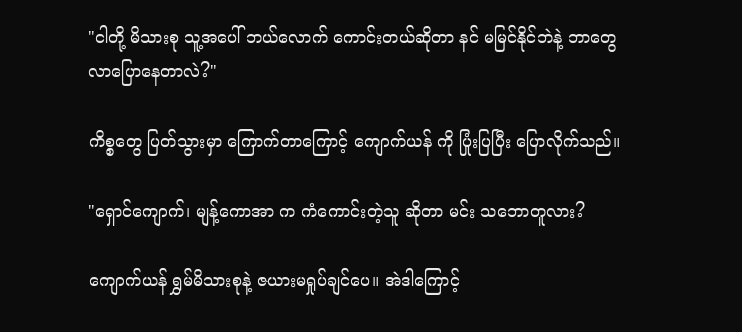"ငါတို့ မိသားစု သူ့အပေါ် ဘယ်လောက် ကောင်းတယ်ဆိုတာ နင် မမြင်နိုင်ဘဲနဲ့ ဘာတွေလာပြောနေတာလဲ?"

ကိစ္စတွေ ပြတ်သွားမှာ ကြောက်တာကြောင့် ကျောက်ယန် ကို ပြုံးပြပြီး ပြောလိုက်သည်။

"ရှောင်ကျောက်၊ မျန့်ကောအာ က ကံကောင်းတဲ့သူ ဆိုတာ မင်း သဘောတူလား?

ကျောက်ယန် ရွှမ်မိသားစုနဲ့ ဇယားမရှုပ်ချင်ပေ။ အဲဒါကြောင့်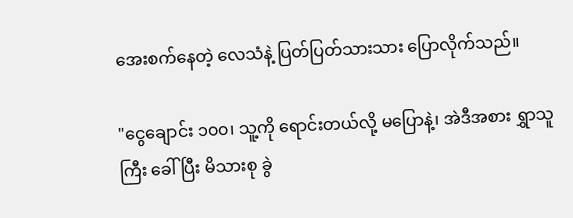အေးစက်နေတဲ့ လေသံနဲ့ ပြတ်ပြတ်သားသား ပြောလိုက်သည်။

"ငွေချောင်း ၁၀၀၊ သူ့ကို ရောင်းတယ်လို့ မပြောနဲ့၊ အဲဒီအစား ရွှာသူကြီး ခေါ်ပြီး မိသားစု ခွဲ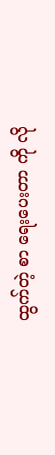ထွက်တဲ့ စာ ရေးပေးတာ ကို လို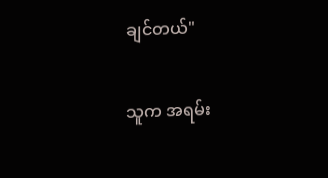ချင်တယ်"

သူက အရမ်း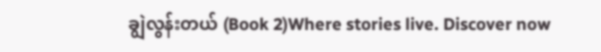ချွဲလွန်းတယ် (Book 2)Where stories live. Discover now